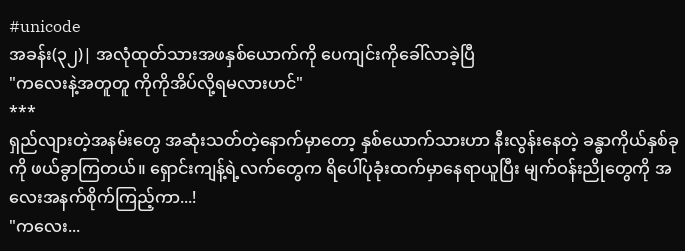#unicode
အခန်း(၃၂)| အလုံထုတ်သားအဖနှစ်ယောက်ကို ပေကျင်းကိုခေါ်လာခဲ့ပြီ
"ကလေးနဲ့အတူတူ ကိုကိုအိပ်လို့ရမလားဟင်"
***
ရှည်လျားတဲ့အနမ်းတွေ အဆုံးသတ်တဲ့နောက်မှာတော့ နှစ်ယောက်သားဟာ နီးလွန်းနေတဲ့ ခန္ဓာကိုယ်နှစ်ခုကို ဖယ်ခွာကြတယ်။ ရှောင်းကျန့်ရဲ့လက်တွေက ရိပေါ်ပုခုံးထက်မှာနေရာယူပြီး မျက်ဝန်းညိုတွေကို အလေးအနက်စိုက်ကြည့်ကာ...!
"ကလေး...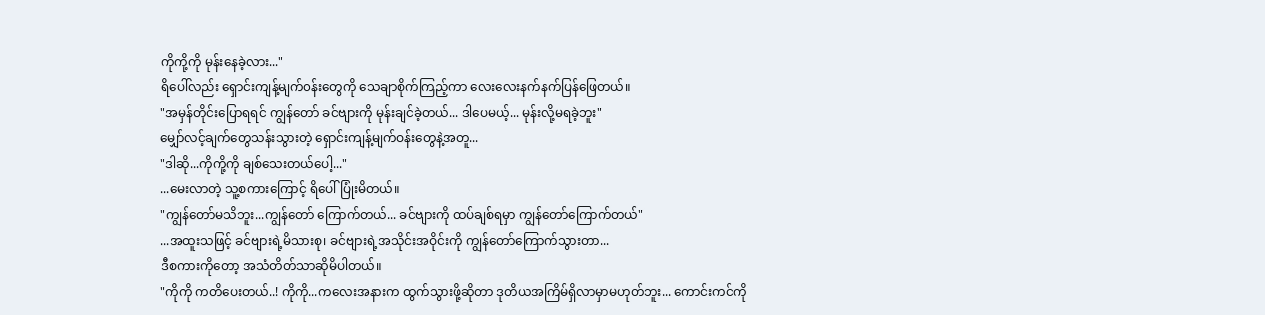ကိုကို့ကို မုန်းနေခဲ့လား..."
ရိပေါ်လည်း ရှောင်းကျန့်မျက်၀န်းတွေကို သေချာစိုက်ကြည့်ကာ လေးလေးနက်နက်ပြန်ဖြေတယ်။
"အမှန်တိုင်းပြောရရင် ကျွန်တော် ခင်ဗျားကို မုန်းချင်ခဲ့တယ်... ဒါပေမယ့်... မုန်းလို့မရခဲ့ဘူး"
မျှော်လင့်ချက်တွေသန်းသွားတဲ့ ရှောင်းကျန့်မျက်ဝန်းတွေနဲ့အတူ...
"ဒါဆို...ကိုကို့ကို ချစ်သေးတယ်ပေါ့..."
...မေးလာတဲ့ သူ့စကားကြောင့် ရိပေါ် ပြုံးမိတယ်။
"ကျွန်တော်မသိဘူး...ကျွန်တော် ကြောက်တယ်... ခင်ဗျားကို ထပ်ချစ်ရမှာ ကျွန်တော်ကြောက်တယ်"
...အထူးသဖြင့် ခင်ဗျားရဲ့မိသားစု၊ ခင်ဗျားရဲ့အသိုင်းအဝိုင်းကို ကျွန်တော်ကြောက်သွားတာ...
ဒီစကားကိုတော့ အသံတိတ်သာဆိုမိပါတယ်။
"ကိုကို ကတိပေးတယ်..! ကိုကို...ကလေးအနားက ထွက်သွားဖို့ဆိုတာ ဒုတိယအကြိမ်ရှိလာမှာမဟုတ်ဘူး... ကောင်းကင်ကို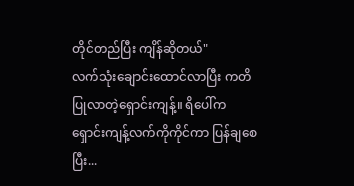တိုင်တည်ပြီး ကျိန်ဆိုတယ်"
လက်သုံးချောင်းထောင်လာပြီး ကတိပြုလာတဲ့ရှောင်းကျန့်။ ရိပေါ်က ရှောင်းကျန့်လက်ကိုကိုင်ကာ ပြန်ချစေပြီး...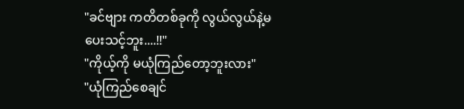"ခင်ဗျား ကတိတစ်ခုကို လွယ်လွယ်နဲ့မပေးသင့်ဘူး....!!"
"ကိုယ့်ကို မယုံကြည်တော့ဘူးလား"
"ယုံကြည်စေချင်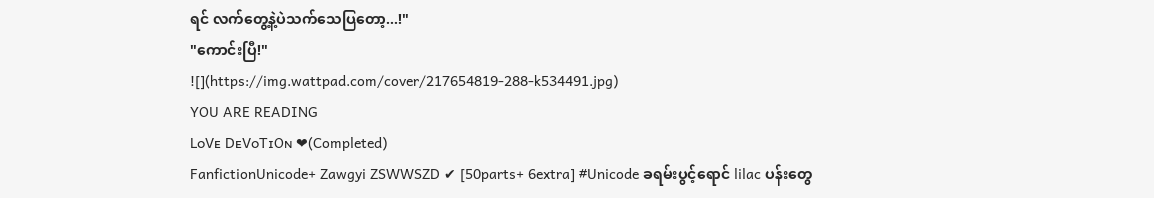ရင် လက်တွေ့နဲ့ပဲသက်သေပြတော့...!"
"ကောင်းပြီ!"
![](https://img.wattpad.com/cover/217654819-288-k534491.jpg)
YOU ARE READING
LᴏVᴇ DᴇVᴏTɪOɴ ❤(Completed)
FanfictionUnicode+ Zawgyi ZSWWSZD ✔ [50parts+ 6extra] #Unicode ခရမ်းပွင့်ရောင် lilac ပန်းတွေ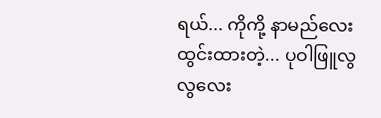ရယ်... ကိုကို့ နာမည်လေးထွင်းထားတဲ့... ပုဝါဖြူလွလွလေး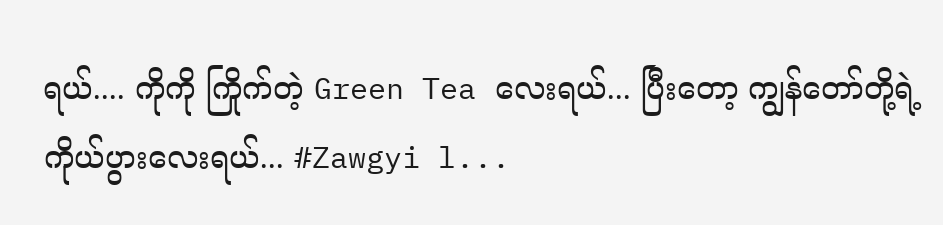ရယ်.... ကိုကို ကြိုက်တဲ့ Green Tea လေးရယ်... ပြီးတော့ ကျွန်တော်တို့ရဲ့ကိုယ်ပွားလေးရယ်... #Zawgyi l...